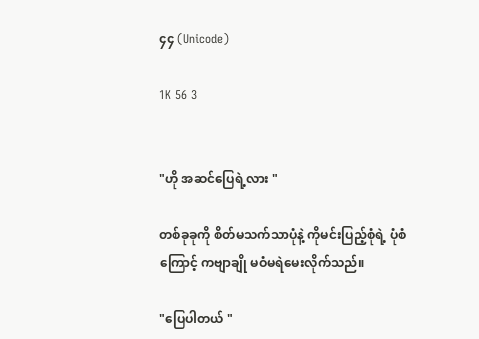၄၄ (Unicode)

1K 56 3


"ဟို အဆင်ပြေရဲ့လား "

တစ်ခုခုကို စိတ်မသက်သာပုံနဲ့ ကိုမင်းပြည့်စုံရဲ့ ပုံစံကြောင့် ကဗျာချို မဝံမရဲမေးလိုက်သည်။

"ပြေပါတယ် "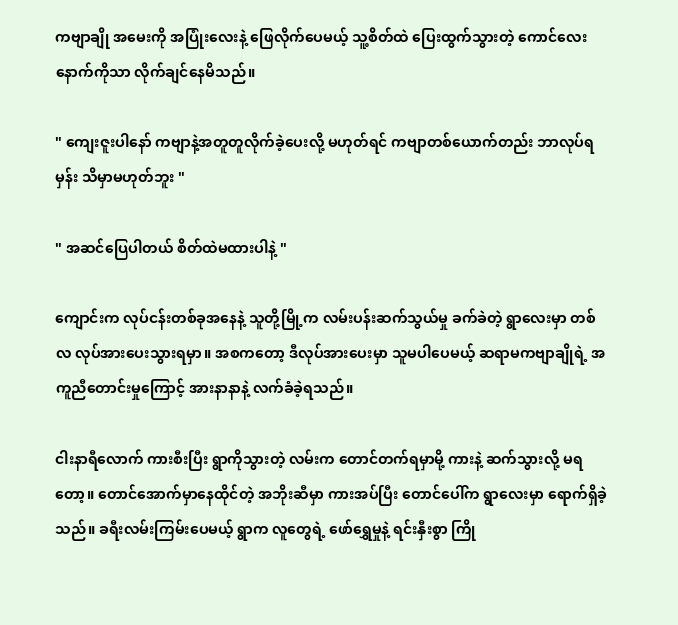ကဗျာချို အမေးကို အပြုံးလေးနဲ့ ဖြေလိုက်ပေမယ့် သူ့စိတ်ထဲ ပြေးထွက်သွားတဲ့ ကောင်လေးနောက်ကိုသာ လိုက်ချင်နေမိသည်။

" ကျေးဇူးပါနော် ကဗျာနဲ့အတူတူလိုက်ခဲ့ပေးလို့ မဟုတ်ရင် ကဗျာတစ်ယောက်တည်း ဘာလုပ်ရမှန်း သိမှာမဟုတ်ဘူး "

" အဆင်ပြေပါတယ် စိတ်ထဲမထားပါနဲ့ "

ကျောင်းက လုပ်ငန်းတစ်ခုအနေနဲ့ သူတို့မြို့က လမ်းပန်းဆက်သွယ်မှု ခက်ခဲတဲ့ ရွာလေးမှာ တစ်လ လုပ်အားပေးသွားရမှာ။ အစကတော့ ဒီလုပ်အားပေးမှာ သူမပါပေမယ့် ဆရာမကဗျာချိုရဲ့ အကူညီတောင်းမှုကြောင့် အားနာနာနဲ့ လက်ခံခဲ့ရသည်။

ငါးနာရီလောက် ကားစီးပြီး ရွာကိုသွားတဲ့ လမ်းက တောင်တက်ရမှာမို့ ကားနဲ့ ဆက်သွားလို့ မရတော့။ တောင်အောက်မှာနေထိုင်တဲ့ အဘိုးဆီမှာ ကားအပ်ပြီး တောင်ပေါ်က ရွာလေးမှာ ရောက်ရှိခဲ့သည်။ ခရီးလမ်းကြမ်းပေမယ့် ရွာက လူတွေရဲ့ ဖော်ရွှေမှုနဲ့ ရင်းနှီးစွာ ကြို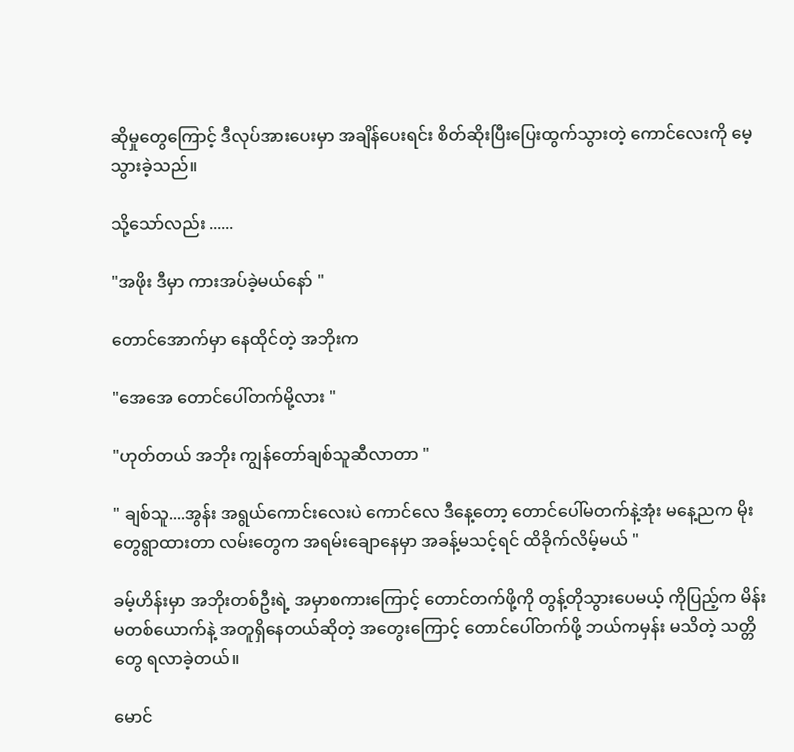ဆိုမှုတွေကြောင့် ဒီလုပ်အားပေးမှာ အချိန်ပေးရင်း စိတ်ဆိုးပြီးပြေးထွက်သွားတဲ့ ကောင်လေးကို မေ့သွားခဲ့သည်။

သို့သော်လည်း ......

"အဖိုး ဒီမှာ ကားအပ်ခဲ့မယ်နော် "

တောင်အောက်မှာ နေထိုင်တဲ့ အဘိုးက

"အေအေ တောင်ပေါ်တက်မို့လား "

"ဟုတ်တယ် အဘိုး ကျွန်တော်ချစ်သူဆီလာတာ "

" ချစ်သူ....အွန်း အရွယ်ကောင်းလေးပဲ ကောင်လေ ဒီနေ့တော့ တောင်ပေါ်မတက်နဲ့အုံး မနေ့ညက မိုးတွေရွာထားတာ လမ်းတွေက အရမ်းချောနေမှာ အခန့်မသင့်ရင် ထိခိုက်လိမ့်မယ် "

ခမ့်ဟိန်းမှာ အဘိုးတစ်ဦးရဲ့ အမှာစကားကြောင့် တောင်တက်ဖို့ကို တွန့်တိုသွားပေမယ့် ကိုပြည့်က မိန်းမတစ်ယောက်နဲ့ အတူရှိနေတယ်ဆိုတဲ့ အတွေးကြောင့် တောင်ပေါ်တက်ဖို့ ဘယ်ကမှန်း မသိတဲ့ သတ္တိတွေ ရလာခဲ့တယ်။

မောင်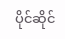ပိုင်ဆိုင်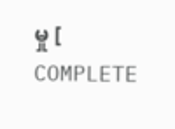မှု [ COMPLETE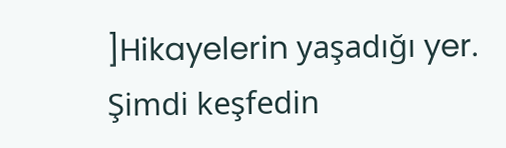]Hikayelerin yaşadığı yer. Şimdi keşfedin